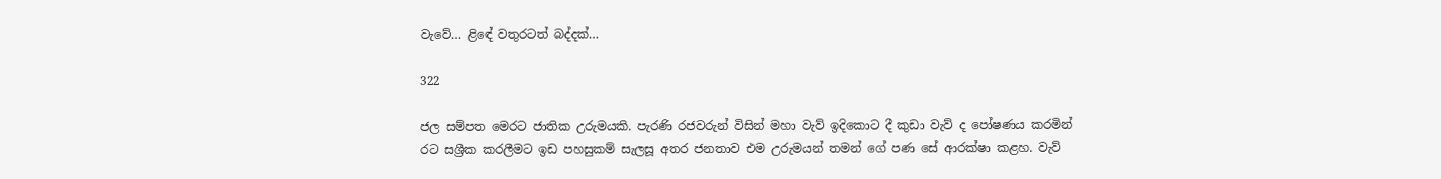වැවේ… ළිඳේ වතුරටත් බද්දක්…

322

ජල සම්පත මෙරට ජාතික උරුමයකි. පැරණි රජවරුන් විසින් මහා වැව් ඉදිකොට දී කුඩා වැව් ද පෝෂණය කරමින් රට සශ්‍රීක කරලීමට ඉඩ පහසුකම් සැලසූ අතර ජනතාව එම උරුමයන් තමන් ගේ පණ සේ ආරක්ෂා කළහ. වැව්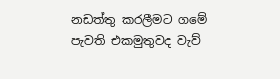නඩත්තු කරලීමට ගමේ පැවති එකමුතුවද වැව්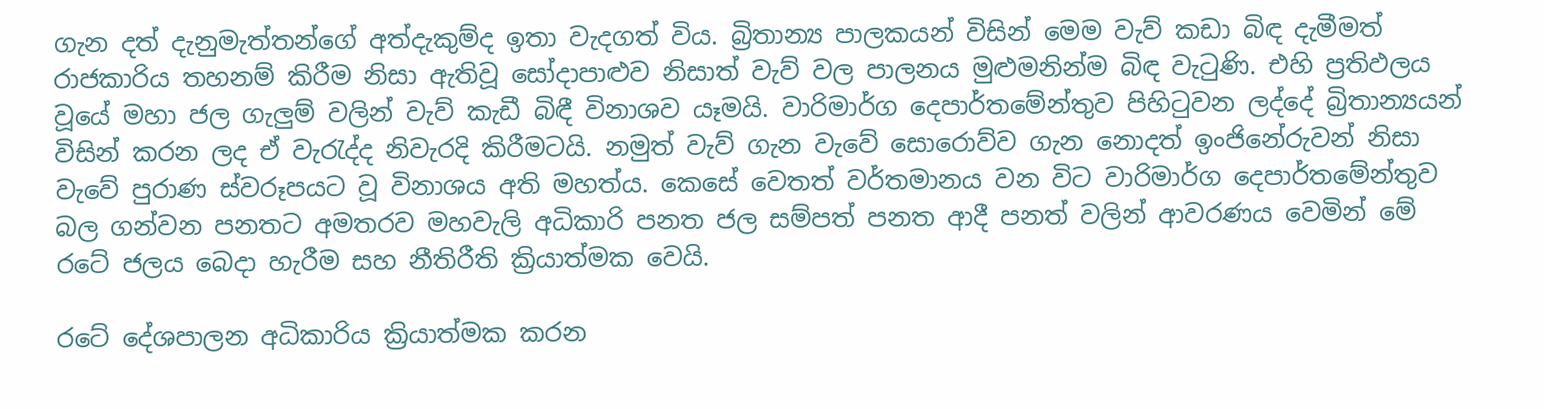ගැන දත් දැනුමැත්තන්ගේ අත්දැකුම්ද ඉතා වැදගත් විය. බ්‍රිතාන්‍ය පාලකයන් විසින් මෙම වැව් කඩා බිඳ දැමීමත් රාජකාරිය තහනම් කිරීම නිසා ඇතිවූ සෝදාපාළුව නිසාත් වැව් වල පාලනය මුළුමනින්ම බිඳ වැටුණි. එහි ප්‍රතිඵලය වූයේ මහා ජල ගැලුම් වලින් වැව් කැඩී බිඳී විනාශව යෑමයි. වාරිමාර්ග දෙපාර්තමේන්තුව පිහිටුවන ලද්දේ බ්‍රිතාන්‍යයන් විසින් කරන ලද ඒ වැරැද්ද නිවැරදි කිරීමටයි. නමුත් වැව් ගැන වැවේ සොරොව්ව ගැන නොදත් ඉංජිනේරුවන් නිසා වැවේ පුරාණ ස්වරූපයට වූ විනාශය අති මහත්ය. කෙසේ වෙතත් වර්තමානය වන විට වාරිමාර්ග දෙපාර්තමේන්තුව බල ගන්වන පනතට අමතරව මහවැලි අධිකාරි පනත ජල සම්පත් පනත ආදී පනත් වලින් ආවරණය වෙමින් මේ රටේ ජලය බෙදා හැරීම සහ නීතිරීති ක්‍රියාත්මක වෙයි.

රටේ දේශපාලන අධිකාරිය ක්‍රියාත්මක කරන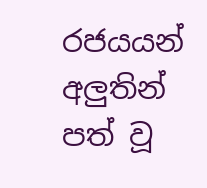රජයයන් අලුතින් පත් වූ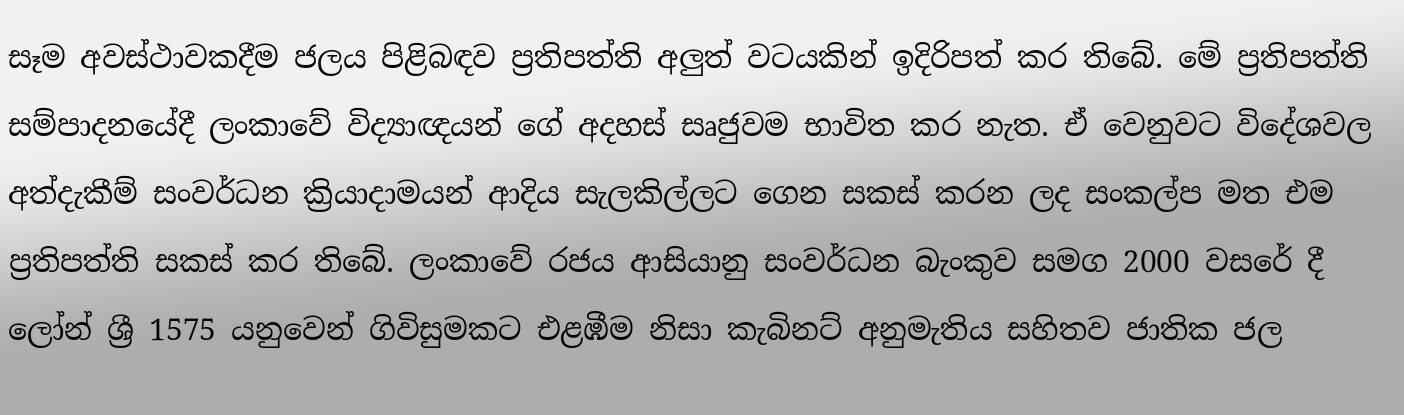සෑම අවස්ථාවකදීම ජලය පිළිබඳව ප්‍රතිපත්ති අලුත් වටයකින් ඉදිරිපත් කර තිබේ. මේ ප්‍රතිපත්ති සම්පාදනයේදී ලංකාවේ විද්‍යාඥයන් ගේ අදහස් සෘජුවම භාවිත කර නැත. ඒ වෙනුවට විදේශවල අත්දැකීම් සංවර්ධන ක්‍රියාදාමයන් ආදිය සැලකිල්ලට ගෙන සකස් කරන ලද සංකල්ප මත එම ප්‍රතිපත්ති සකස් කර තිබේ. ලංකාවේ රජය ආසියානු සංවර්ධන බැංකුව සමග 2000 වසරේ දී ලෝන් ශ්‍රී 1575 යනුවෙන් ගිවිසුමකට එළඹීම නිසා කැබිනට් අනුමැතිය සහිතව ජාතික ජල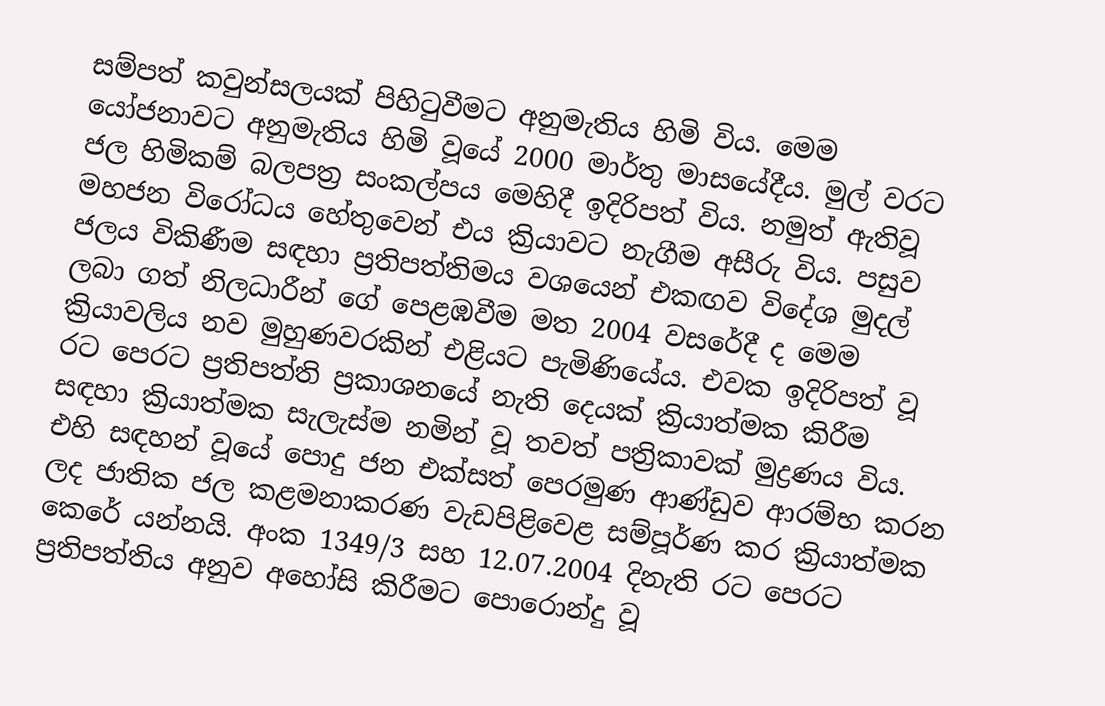සම්පත් කවුන්සලයක් පිහිටුවීමට අනුමැතිය හිමි විය. මෙම යෝජනාවට අනුමැතිය හිමි වූයේ 2000 මාර්තු මාසයේදීය. මුල් වරට ජල හිමිකම් බලපත්‍ර සංකල්පය මෙහිදී ඉදිරිපත් විය. නමුත් ඇතිවූ මහජන විරෝධය හේතුවෙන් එය ක්‍රියාවට නැගීම අසීරු විය. පසුව ජලය විකිණීම සඳහා ප්‍රතිපත්තිමය වශයෙන් එකඟව විදේශ මුදල් ලබා ගත් නිලධාරීන් ගේ පෙළඹවීම මත 2004 වසරේදී ද මෙම ක්‍රියාවලිය නව මුහුණවරකින් එළියට පැමිණියේය. එවක ඉදිරිපත් වූ රට පෙරට ප්‍රතිපත්ති ප්‍රකාශනයේ නැති දෙයක් ක්‍රියාත්මක කිරීම සඳහා ක්‍රියාත්මක සැලැස්ම නමින් වූ තවත් පත්‍රිකාවක් මුද්‍රණය විය. එහි සඳහන් වූයේ පොදු ජන එක්සත් පෙරමුණ ආණ්ඩුව ආරම්භ කරන ලද ජාතික ජල කළමනාකරණ වැඩපිළිවෙළ සම්පූර්ණ කර ක්‍රියාත්මක කෙරේ යන්නයි. අංක 1349/3 සහ 12.07.2004 දිනැති රට පෙරට ප්‍රතිපත්තිය අනුව අහෝසි කිරීමට පොරොන්දු වූ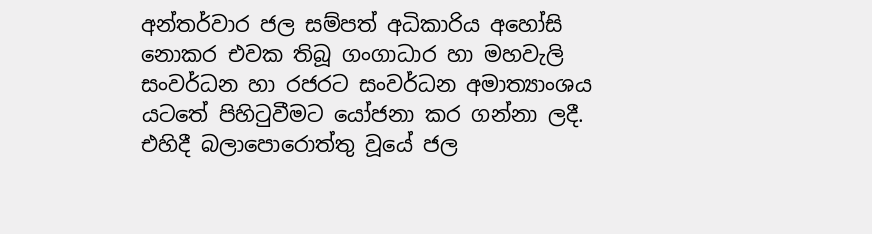අන්තර්වාර ජල සම්පත් අධිකාරිය අහෝසි නොකර එවක තිබූ ගංගාධාර හා මහවැලි සංවර්ධන හා රජරට සංවර්ධන අමාත්‍යාංශය යටතේ පිහිටුවීමට යෝජනා කර ගන්නා ලදී. එහිදී බලාපොරොත්තු වූයේ ජල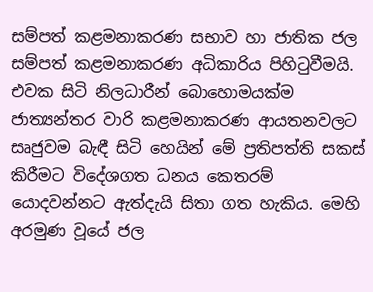සම්පත් කළමනාකරණ සභාව හා ජාතික ජල සම්පත් කළමනාකරණ අධිකාරිය පිහිටුවීමයි. එවක සිටි නිලධාරීන් බොහොමයක්ම ජාත්‍යන්තර වාරි කළමනාකරණ ආයතනවලට සෘජුවම බැඳී සිටි හෙයින් මේ ප්‍රතිපත්ති සකස් කිරීමට විදේශගත ධනය කෙතරම් යොදවන්නට ඇත්දැයි සිතා ගත හැකිය. මෙහි අරමුණ වූයේ ජල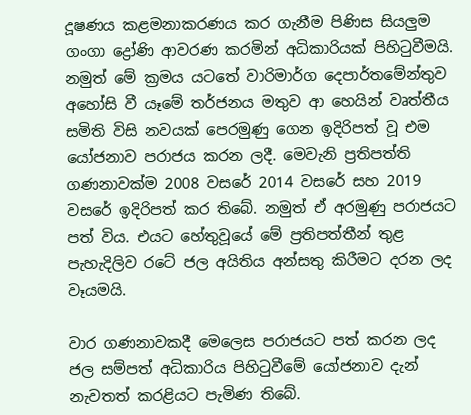දූෂණය කළමනාකරණය කර ගැනීම පිණිස සියලුම ගංගා ද්‍රෝණි ආවරණ කරමින් අධිකාරියක් පිහිටුවීමයි. නමුත් මේ ක්‍රමය යටතේ වාරිමාර්ග දෙපාර්තමේන්තුව අහෝසි වී යෑමේ තර්ජනය මතුව ආ හෙයින් වෘත්තීය සමිති විසි නවයක් පෙරමුණු ගෙන ඉදිරිපත් වූ එම යෝජනාව පරාජය කරන ලදී. මෙවැනි ප්‍රතිපත්ති ගණනාවක්ම 2008 වසරේ 2014 වසරේ සහ 2019 වසරේ ඉදිරිපත් කර තිබේ. නමුත් ඒ අරමුණු පරාජයට පත් විය. එයට හේතුවූයේ මේ ප්‍රතිපත්තීන් තුළ පැහැදිලිව රටේ ජල අයිතිය අන්සතු කිරීමට දරන ලද වෑයමයි.

වාර ගණනාවකදී මෙලෙස පරාජයට පත් කරන ලද ජල සම්පත් අධිකාරිය පිහිටුවීමේ යෝජනාව දැන් නැවතත් කරළියට පැමිණ තිබේ.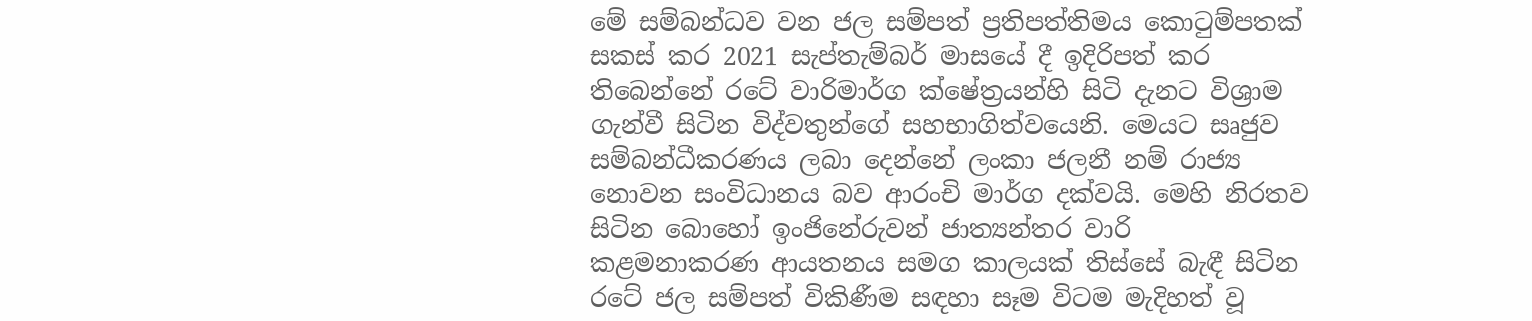මේ සම්බන්ධව වන ජල සම්පත් ප්‍රතිපත්තිමය කොටුම්පතක් සකස් කර 2021 සැප්තැම්බර් මාසයේ දී ඉදිරිපත් කර තිබෙන්නේ රටේ වාරිමාර්ග ක්ෂේත්‍රයන්හි සිටි දැනට විශ්‍රාම ගැන්වී සිටින විද්වතුන්ගේ සහභාගිත්වයෙනි. මෙයට සෘජුව සම්බන්ධීකරණය ලබා දෙන්නේ ලංකා ජලනී නම් රාජ්‍ය නොවන සංවිධානය බව ආරංචි මාර්ග දක්වයි. මෙහි නිරතව සිටින බොහෝ ඉංජිනේරුවන් ජාත්‍යන්තර වාරි කළමනාකරණ ආයතනය සමග කාලයක් තිස්සේ බැඳී සිටින රටේ ජල සම්පත් විකිණීම සඳහා සෑම විටම මැදිහත් වූ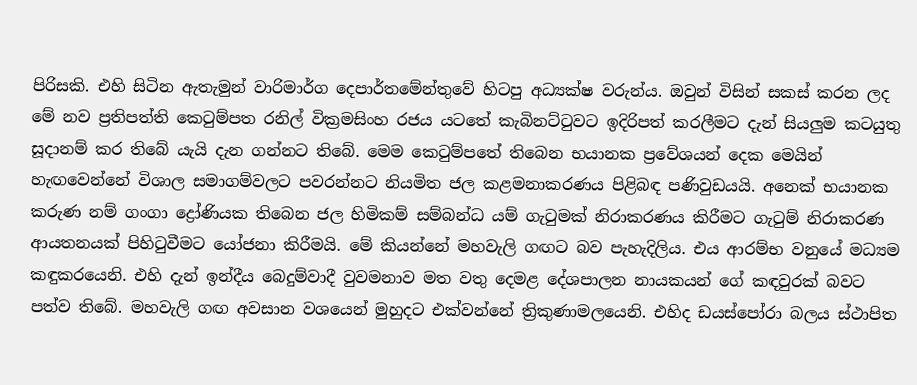පිරිසකි. එහි සිටින ඇතැමුන් වාරිමාර්ග දෙපාර්තමේන්තුවේ හිටපු අධ්‍යක්ෂ වරුන්ය. ඔවුන් විසින් සකස් කරන ලද මේ නව ප්‍රතිපත්ති කෙටුම්පත රනිල් වික්‍රමසිංහ රජය යටතේ කැබිනට්ටුවට ඉදිරිපත් කරලීමට දැන් සියලුම කටයුතු සූදානම් කර තිබේ යැයි දැන ගන්නට තිබේ. මෙම කෙටුම්පතේ තිබෙන භයානක ප්‍රවේශයන් දෙක මෙයින් හැඟවෙන්නේ විශාල සමාගම්වලට පවරන්නට නියමිත ජල කළමනාකරණය පිළිබඳ පණිවුඩයයි. අනෙක් භයානක කරුණ නම් ගංගා ද්‍රෝණියක තිබෙන ජල හිමිකම් සම්බන්ධ යම් ගැටුමක් නිරාකරණය කිරීමට ගැටුම් නිරාකරණ ආයතනයක් පිහිටුවීමට යෝජනා කිරීමයි. මේ කියන්නේ මහවැලි ගඟට බව පැහැදිලිය. එය ආරම්භ වනුයේ මධ්‍යම කඳුකරයෙනි. එහි දැන් ඉන්දීය බෙදුම්වාදී වුවමනාව මත වතු දෙමළ දේශපාලන නායකයන් ගේ කඳවුරක් බවට පත්ව තිබේ. මහවැලි ගඟ අවසාන වශයෙන් මුහුදට එක්වන්නේ ත්‍රිකුණාමලයෙනි. එහිද ඩයස්පෝරා බලය ස්ථාපිත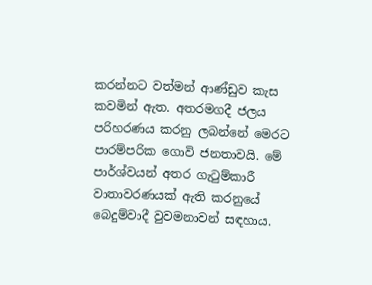කරන්නට වත්මන් ආණ්ඩුව කැස කවමින් ඇත. අතරමගදී ජලය පරිහරණය කරනු ලබන්නේ මෙරට පාරම්පරික ගොවි ජනතාවයි. මේ පාර්ශ්වයන් අතර ගැටුම්කාරී වාතාවරණයක් ඇති කරනුයේ බෙදුම්වාදී වුවමනාවන් සඳහාය.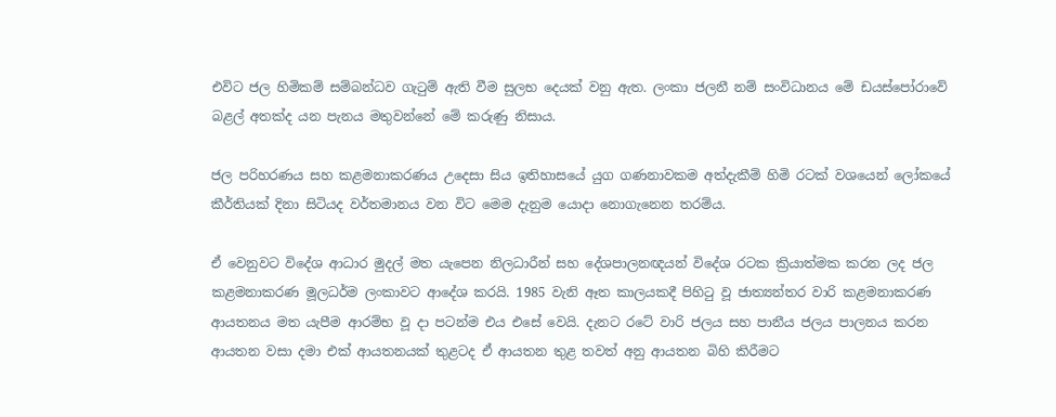එවිට ජල හිමිකම් සම්බන්ධව ගැටුම් ඇති වීම සුලභ දෙයක් වනු ඇත. ලංකා ජලනී නම් සංවිධානය මේ ඩයස්පෝරාවේ බළල් අතක්ද යන පැනය මතුවන්නේ මේ කරුණු නිසාය.

ජල පරිහරණය සහ කළමනාකරණය උදෙසා සිය ඉතිහාසයේ යුග ගණනාවකම අත්දැකීම් හිමි රටක් වශයෙන් ලෝකයේ කීර්තියක් දිනා සිටියද වර්තමානය වන විට මෙම දැනුම යොදා නොගැනෙන තරම්ය.

ඒ වෙනුවට විදේශ ආධාර මුදල් මත යැපෙන නිලධාරීන් සහ දේශපාලනඥයන් විදේශ රටක ක්‍රියාත්මක කරන ලද ජල කළමනාකරණ මූලධර්ම ලංකාවට ආදේශ කරයි. 1985 වැනි ඈත කාලයකදී පිහිටු වූ ජාත්‍යන්තර වාරි කළමනාකරණ ආයතනය මත යැපීම ආරම්භ වූ දා පටන්ම එය එසේ වෙයි. දැනට රටේ වාරි ජලය සහ පානීය ජලය පාලනය කරන ආයතන වසා දමා එක් ආයතනයක් තුළටද ඒ ආයතන තුළ තවත් අනු ආයතන බිහි කිරීමට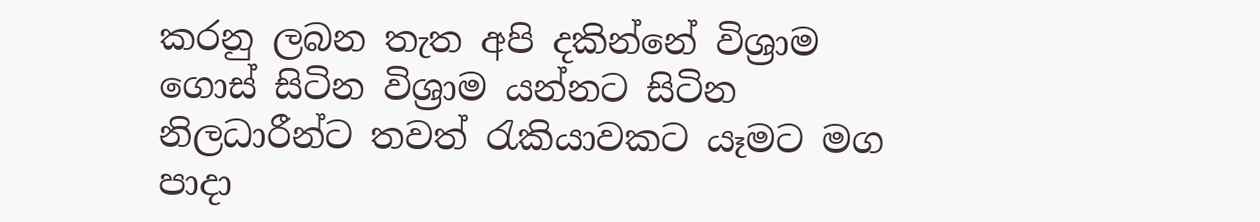කරනු ලබන තැත අපි දකින්නේ විශ්‍රාම ගොස් සිටින විශ්‍රාම යන්නට සිටින නිලධාරීන්ට තවත් රැකියාවකට යෑමට මග පාදා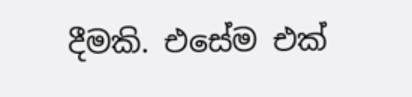දීමකි. එසේම එක්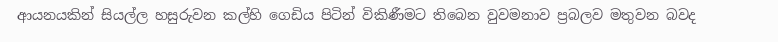ආයනයකින් සියල්ල හසුරුවන කල්හි ගෙඩිය පිටින් විකිණීමට තිබෙන වුවමනාව ප්‍රබලව මතුවන බවද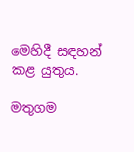මෙහිදී සඳහන් කළ යුතුය.

මතුගම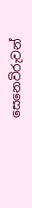සෙනෙවිරුවන්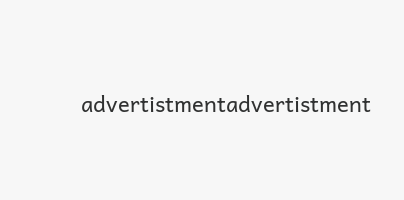advertistmentadvertistment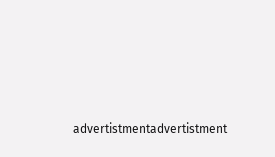advertistmentadvertistment